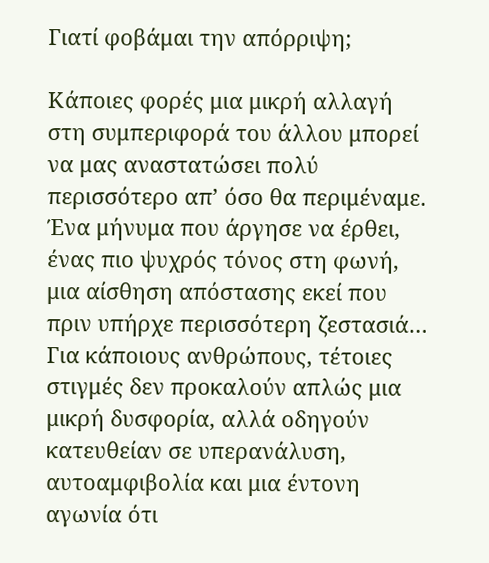Γιατί φοβάμαι την απόρριψη;

Κάποιες φορές μια μικρή αλλαγή στη συμπεριφορά του άλλου μπορεί να μας αναστατώσει πολύ περισσότερο απ’ όσο θα περιμέναμε. Ένα μήνυμα που άργησε να έρθει, ένας πιο ψυχρός τόνος στη φωνή, μια αίσθηση απόστασης εκεί που πριν υπήρχε περισσότερη ζεστασιά… Για κάποιους ανθρώπους, τέτοιες στιγμές δεν προκαλούν απλώς μια μικρή δυσφορία, αλλά οδηγούν κατευθείαν σε υπερανάλυση, αυτοαμφιβολία και μια έντονη αγωνία ότι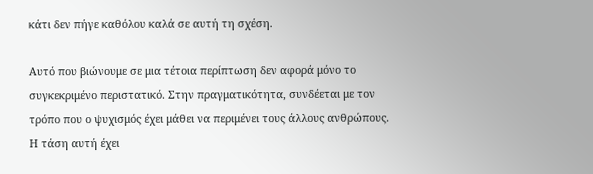κάτι δεν πήγε καθόλου καλά σε αυτή τη σχέση.

Αυτό που βιώνουμε σε μια τέτοια περίπτωση δεν αφορά μόνο το συγκεκριμένο περιστατικό. Στην πραγματικότητα, συνδέεται με τον τρόπο που ο ψυχισμός έχει μάθει να περιμένει τους άλλους ανθρώπους. Η τάση αυτή έχει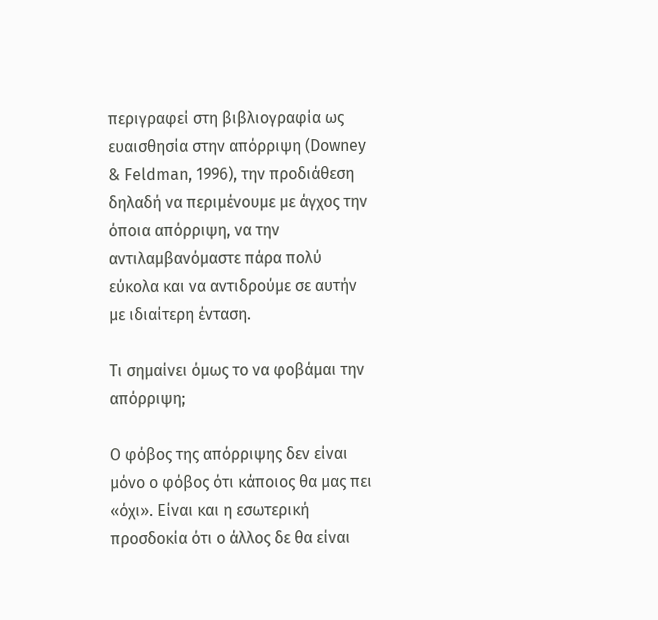περιγραφεί στη βιβλιογραφία ως ευαισθησία στην απόρριψη (Downey & Feldman, 1996), την προδιάθεση δηλαδή να περιμένουμε με άγχος την όποια απόρριψη, να την αντιλαμβανόμαστε πάρα πολύ εύκολα και να αντιδρούμε σε αυτήν με ιδιαίτερη ένταση.

Τι σημαίνει όμως το να φοβάμαι την απόρριψη;

Ο φόβος της απόρριψης δεν είναι μόνο ο φόβος ότι κάποιος θα μας πει «όχι». Είναι και η εσωτερική προσδοκία ότι ο άλλος δε θα είναι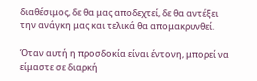διαθέσιμος, δε θα μας αποδεχτεί, δε θα αντέξει την ανάγκη μας και τελικά θα απομακρυνθεί.

Όταν αυτή η προσδοκία είναι έντονη, μπορεί να είμαστε σε διαρκή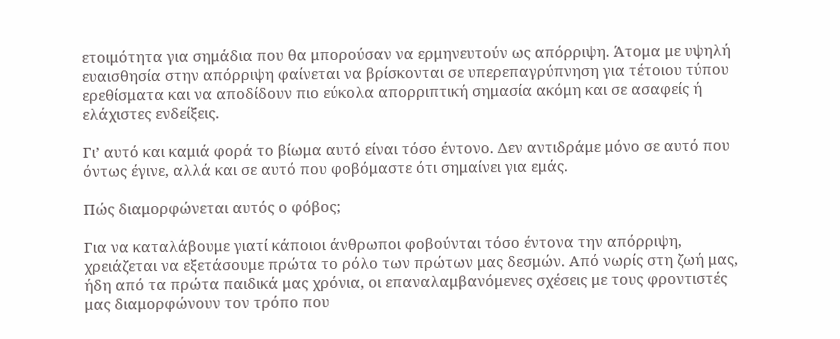ετοιμότητα για σημάδια που θα μπορούσαν να ερμηνευτούν ως απόρριψη. Άτομα με υψηλή ευαισθησία στην απόρριψη φαίνεται να βρίσκονται σε υπερεπαγρύπνηση για τέτοιου τύπου ερεθίσματα και να αποδίδουν πιο εύκολα απορριπτική σημασία ακόμη και σε ασαφείς ή ελάχιστες ενδείξεις.

Γι’ αυτό και καμιά φορά το βίωμα αυτό είναι τόσο έντονο. Δεν αντιδράμε μόνο σε αυτό που όντως έγινε, αλλά και σε αυτό που φοβόμαστε ότι σημαίνει για εμάς.

Πώς διαμορφώνεται αυτός ο φόβος;

Για να καταλάβουμε γιατί κάποιοι άνθρωποι φοβούνται τόσο έντονα την απόρριψη, χρειάζεται να εξετάσουμε πρώτα το ρόλο των πρώτων μας δεσμών. Από νωρίς στη ζωή μας, ήδη από τα πρώτα παιδικά μας χρόνια, οι επαναλαμβανόμενες σχέσεις με τους φροντιστές μας διαμορφώνουν τον τρόπο που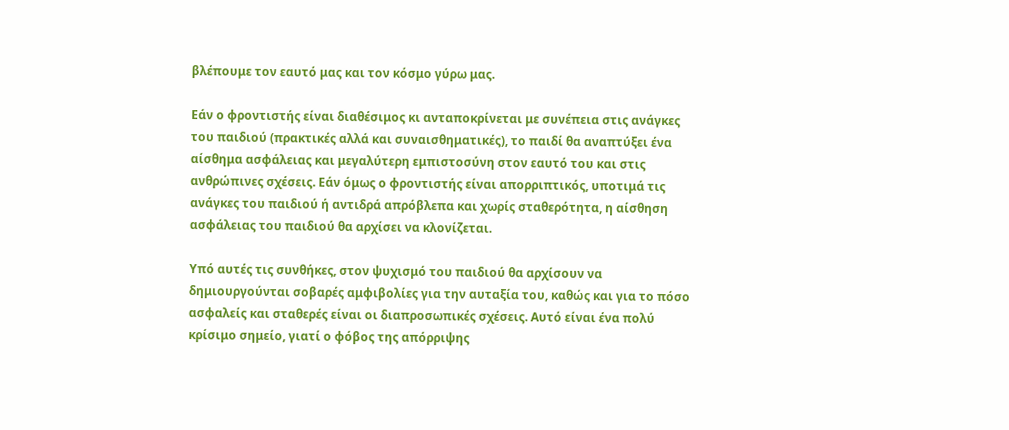βλέπουμε τον εαυτό μας και τον κόσμο γύρω μας.

Εάν ο φροντιστής είναι διαθέσιμος κι ανταποκρίνεται με συνέπεια στις ανάγκες του παιδιού (πρακτικές αλλά και συναισθηματικές), το παιδί θα αναπτύξει ένα αίσθημα ασφάλειας και μεγαλύτερη εμπιστοσύνη στον εαυτό του και στις ανθρώπινες σχέσεις. Εάν όμως ο φροντιστής είναι απορριπτικός, υποτιμά τις ανάγκες του παιδιού ή αντιδρά απρόβλεπα και χωρίς σταθερότητα, η αίσθηση ασφάλειας του παιδιού θα αρχίσει να κλονίζεται.

Υπό αυτές τις συνθήκες, στον ψυχισμό του παιδιού θα αρχίσουν να δημιουργούνται σοβαρές αμφιβολίες για την αυταξία του, καθώς και για το πόσο ασφαλείς και σταθερές είναι οι διαπροσωπικές σχέσεις. Αυτό είναι ένα πολύ κρίσιμο σημείο, γιατί ο φόβος της απόρριψης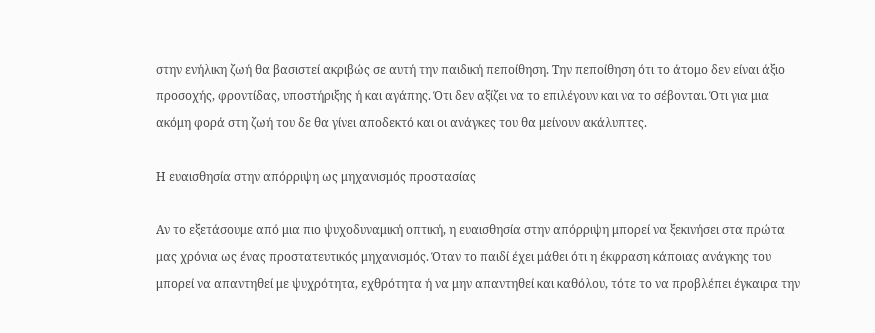στην ενήλικη ζωή θα βασιστεί ακριβώς σε αυτή την παιδική πεποίθηση. Την πεποίθηση ότι το άτομο δεν είναι άξιο προσοχής, φροντίδας, υποστήριξης ή και αγάπης. Ότι δεν αξίζει να το επιλέγουν και να το σέβονται. Ότι για μια ακόμη φορά στη ζωή του δε θα γίνει αποδεκτό και οι ανάγκες του θα μείνουν ακάλυπτες.

Η ευαισθησία στην απόρριψη ως μηχανισμός προστασίας

Αν το εξετάσουμε από μια πιο ψυχοδυναμική οπτική, η ευαισθησία στην απόρριψη μπορεί να ξεκινήσει στα πρώτα μας χρόνια ως ένας προστατευτικός μηχανισμός. Όταν το παιδί έχει μάθει ότι η έκφραση κάποιας ανάγκης του μπορεί να απαντηθεί με ψυχρότητα, εχθρότητα ή να μην απαντηθεί και καθόλου, τότε το να προβλέπει έγκαιρα την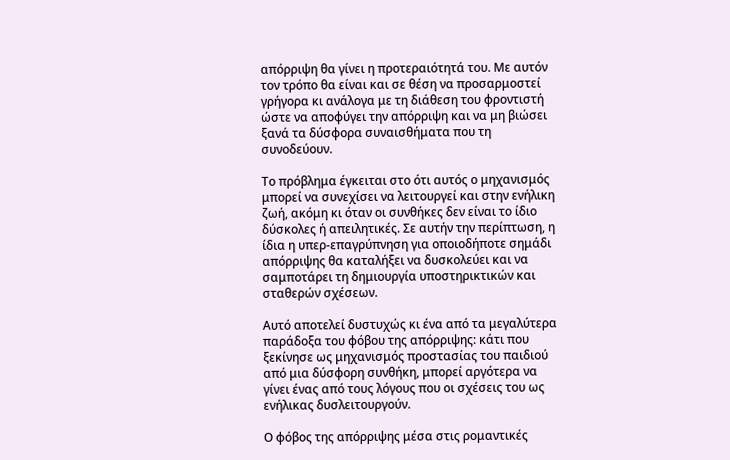απόρριψη θα γίνει η προτεραιότητά του. Με αυτόν τον τρόπο θα είναι και σε θέση να προσαρμοστεί γρήγορα κι ανάλογα με τη διάθεση του φροντιστή ώστε να αποφύγει την απόρριψη και να μη βιώσει ξανά τα δύσφορα συναισθήματα που τη συνοδεύουν.

Το πρόβλημα έγκειται στο ότι αυτός ο μηχανισμός μπορεί να συνεχίσει να λειτουργεί και στην ενήλικη ζωή, ακόμη κι όταν οι συνθήκες δεν είναι το ίδιο δύσκολες ή απειλητικές. Σε αυτήν την περίπτωση, η ίδια η υπερ-επαγρύπνηση για οποιοδήποτε σημάδι απόρριψης θα καταλήξει να δυσκολεύει και να σαμποτάρει τη δημιουργία υποστηρικτικών και σταθερών σχέσεων.

Αυτό αποτελεί δυστυχώς κι ένα από τα μεγαλύτερα παράδοξα του φόβου της απόρριψης: κάτι που ξεκίνησε ως μηχανισμός προστασίας του παιδιού από μια δύσφορη συνθήκη, μπορεί αργότερα να γίνει ένας από τους λόγους που οι σχέσεις του ως ενήλικας δυσλειτουργούν.

Ο φόβος της απόρριψης μέσα στις ρομαντικές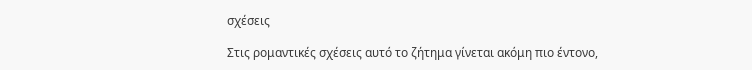σχέσεις

Στις ρομαντικές σχέσεις αυτό το ζήτημα γίνεται ακόμη πιο έντονο,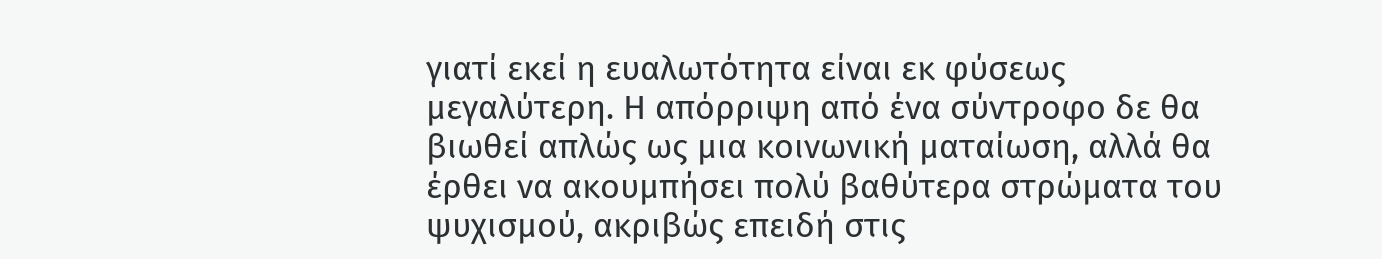γιατί εκεί η ευαλωτότητα είναι εκ φύσεως μεγαλύτερη. Η απόρριψη από ένα σύντροφο δε θα βιωθεί απλώς ως μια κοινωνική ματαίωση, αλλά θα έρθει να ακουμπήσει πολύ βαθύτερα στρώματα του ψυχισμού, ακριβώς επειδή στις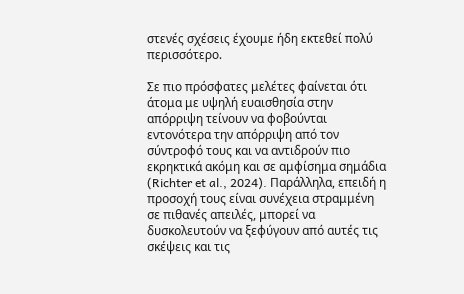στενές σχέσεις έχουμε ήδη εκτεθεί πολύ περισσότερο.

Σε πιο πρόσφατες μελέτες φαίνεται ότι άτομα με υψηλή ευαισθησία στην απόρριψη τείνουν να φοβούνται εντονότερα την απόρριψη από τον σύντροφό τους και να αντιδρούν πιο εκρηκτικά ακόμη και σε αμφίσημα σημάδια (Richter et al., 2024). Παράλληλα, επειδή η προσοχή τους είναι συνέχεια στραμμένη σε πιθανές απειλές, μπορεί να δυσκολευτούν να ξεφύγουν από αυτές τις σκέψεις και τις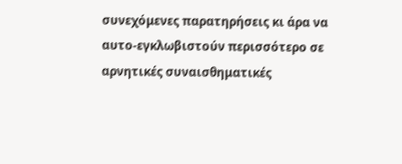συνεχόμενες παρατηρήσεις κι άρα να αυτο-εγκλωβιστούν περισσότερο σε αρνητικές συναισθηματικές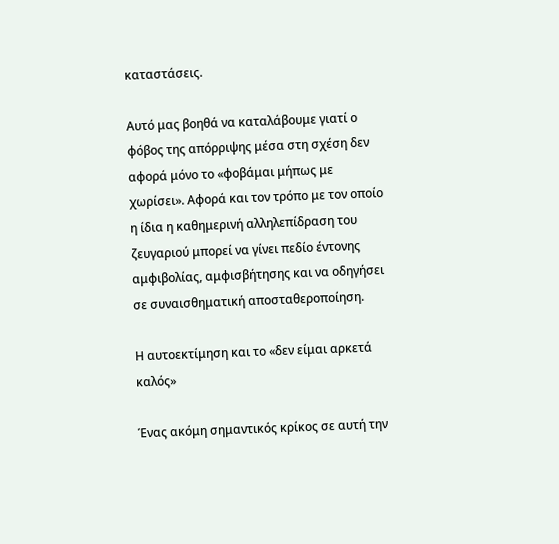καταστάσεις.

Αυτό μας βοηθά να καταλάβουμε γιατί ο φόβος της απόρριψης μέσα στη σχέση δεν αφορά μόνο το «φοβάμαι μήπως με χωρίσει». Αφορά και τον τρόπο με τον οποίο η ίδια η καθημερινή αλληλεπίδραση του ζευγαριού μπορεί να γίνει πεδίο έντονης αμφιβολίας, αμφισβήτησης και να οδηγήσει σε συναισθηματική αποσταθεροποίηση.

Η αυτοεκτίμηση και το «δεν είμαι αρκετά καλός»

Ένας ακόμη σημαντικός κρίκος σε αυτή την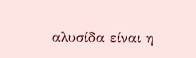αλυσίδα είναι η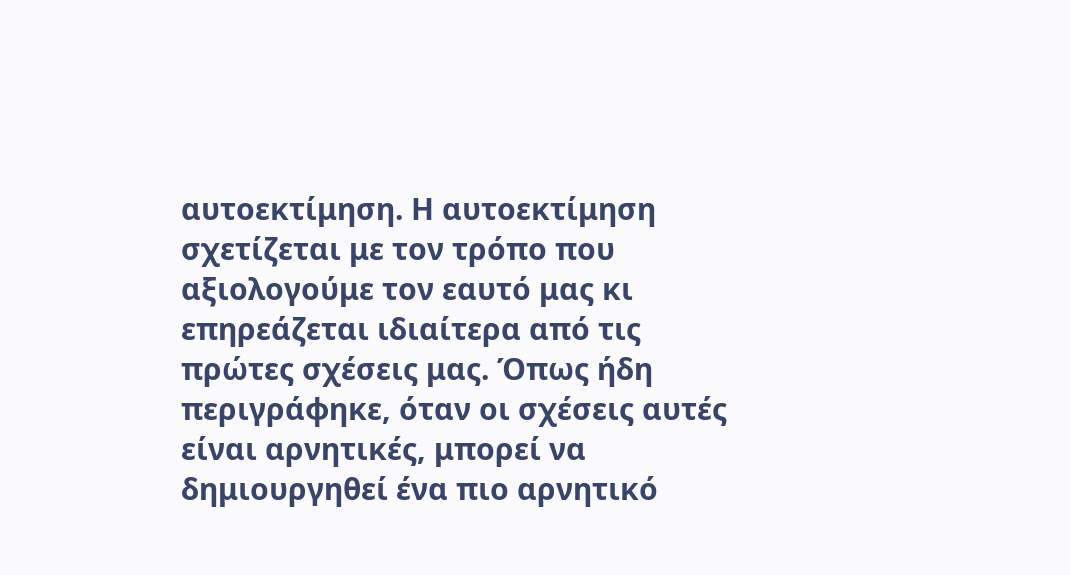αυτοεκτίμηση. Η αυτοεκτίμηση σχετίζεται με τον τρόπο που αξιολογούμε τον εαυτό μας κι επηρεάζεται ιδιαίτερα από τις πρώτες σχέσεις μας. Όπως ήδη περιγράφηκε, όταν οι σχέσεις αυτές είναι αρνητικές, μπορεί να δημιουργηθεί ένα πιο αρνητικό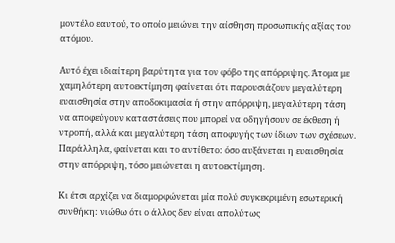μοντέλο εαυτού, το οποίο μειώνει την αίσθηση προσωπικής αξίας του ατόμου.

Αυτό έχει ιδιαίτερη βαρύτητα για τον φόβο της απόρριψης. Άτομα με χαμηλότερη αυτοεκτίμηση φαίνεται ότι παρουσιάζουν μεγαλύτερη ευαισθησία στην αποδοκιμασία ή στην απόρριψη, μεγαλύτερη τάση να αποφεύγουν καταστάσεις που μπορεί να οδηγήσουν σε έκθεση ή ντροπή, αλλά και μεγαλύτερη τάση αποφυγής των ίδιων των σχέσεων. Παράλληλα, φαίνεται και το αντίθετο: όσο αυξάνεται η ευαισθησία στην απόρριψη, τόσο μειώνεται η αυτοεκτίμηση.

Κι έτσι αρχίζει να διαμορφώνεται μία πολύ συγκεκριμένη εσωτερική συνθήκη: νιώθω ότι ο άλλος δεν είναι απολύτως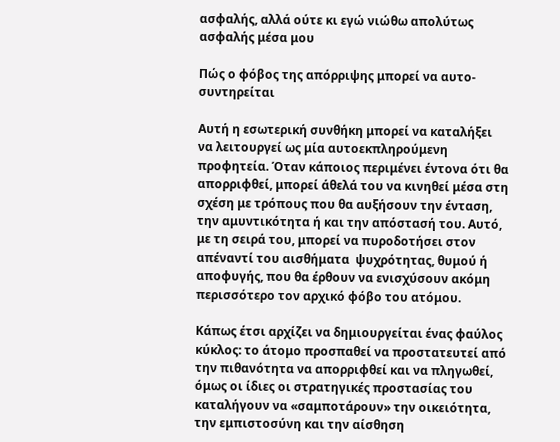ασφαλής, αλλά ούτε κι εγώ νιώθω απολύτως ασφαλής μέσα μου

Πώς ο φόβος της απόρριψης μπορεί να αυτο-συντηρείται

Αυτή η εσωτερική συνθήκη μπορεί να καταλήξει να λειτουργεί ως μία αυτοεκπληρούμενη προφητεία. Όταν κάποιος περιμένει έντονα ότι θα απορριφθεί, μπορεί άθελά του να κινηθεί μέσα στη σχέση με τρόπους που θα αυξήσουν την ένταση, την αμυντικότητα ή και την απόστασή του. Αυτό, με τη σειρά του, μπορεί να πυροδοτήσει στον απέναντί του αισθήματα  ψυχρότητας, θυμού ή αποφυγής, που θα έρθουν να ενισχύσουν ακόμη περισσότερο τον αρχικό φόβο του ατόμου.

Κάπως έτσι αρχίζει να δημιουργείται ένας φαύλος κύκλος: το άτομο προσπαθεί να προστατευτεί από την πιθανότητα να απορριφθεί και να πληγωθεί, όμως οι ίδιες οι στρατηγικές προστασίας του καταλήγουν να «σαμποτάρουν» την οικειότητα, την εμπιστοσύνη και την αίσθηση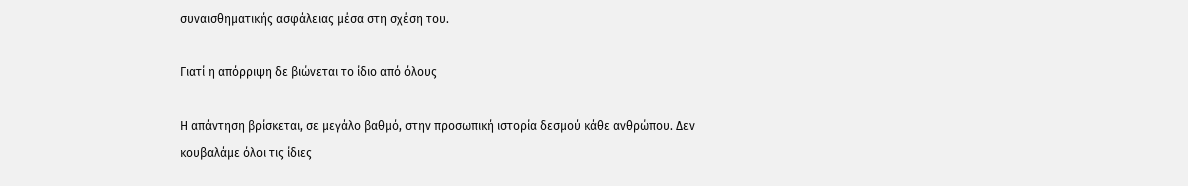συναισθηματικής ασφάλειας μέσα στη σχέση του.

Γιατί η απόρριψη δε βιώνεται το ίδιο από όλους

Η απάντηση βρίσκεται, σε μεγάλο βαθμό, στην προσωπική ιστορία δεσμού κάθε ανθρώπου. Δεν κουβαλάμε όλοι τις ίδιες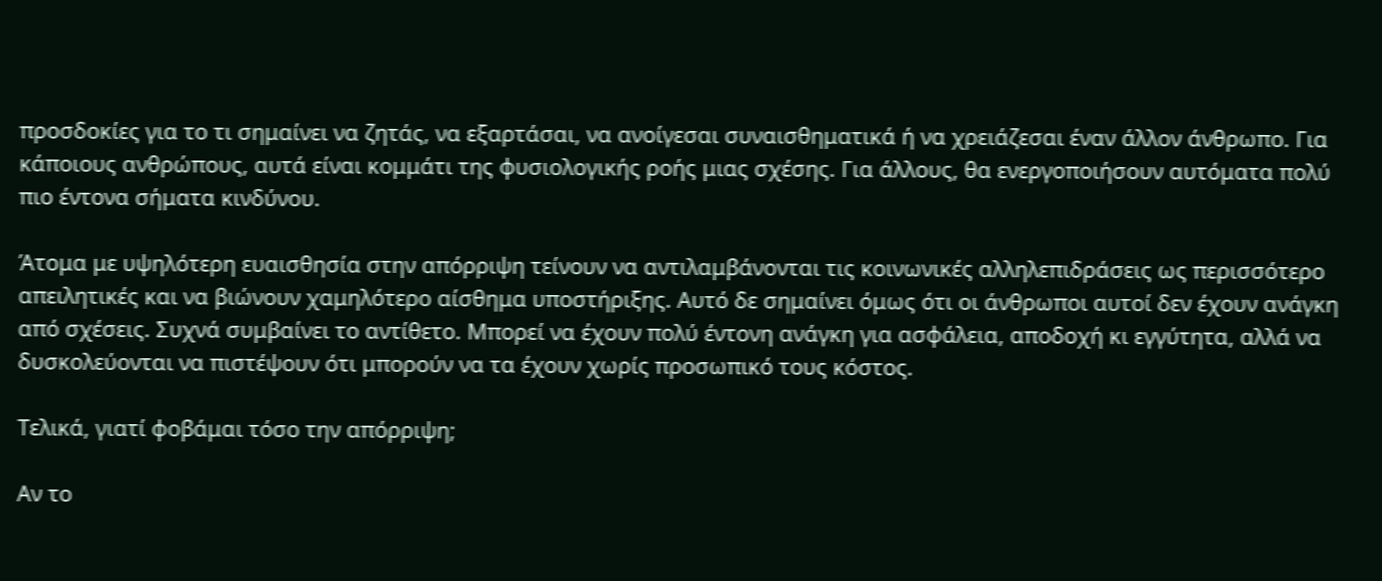προσδοκίες για το τι σημαίνει να ζητάς, να εξαρτάσαι, να ανοίγεσαι συναισθηματικά ή να χρειάζεσαι έναν άλλον άνθρωπο. Για κάποιους ανθρώπους, αυτά είναι κομμάτι της φυσιολογικής ροής μιας σχέσης. Για άλλους, θα ενεργοποιήσουν αυτόματα πολύ πιο έντονα σήματα κινδύνου.

Άτομα με υψηλότερη ευαισθησία στην απόρριψη τείνουν να αντιλαμβάνονται τις κοινωνικές αλληλεπιδράσεις ως περισσότερο απειλητικές και να βιώνουν χαμηλότερο αίσθημα υποστήριξης. Αυτό δε σημαίνει όμως ότι οι άνθρωποι αυτοί δεν έχουν ανάγκη από σχέσεις. Συχνά συμβαίνει το αντίθετο. Μπορεί να έχουν πολύ έντονη ανάγκη για ασφάλεια, αποδοχή κι εγγύτητα, αλλά να δυσκολεύονται να πιστέψουν ότι μπορούν να τα έχουν χωρίς προσωπικό τους κόστος.

Τελικά, γιατί φοβάμαι τόσο την απόρριψη;

Αν το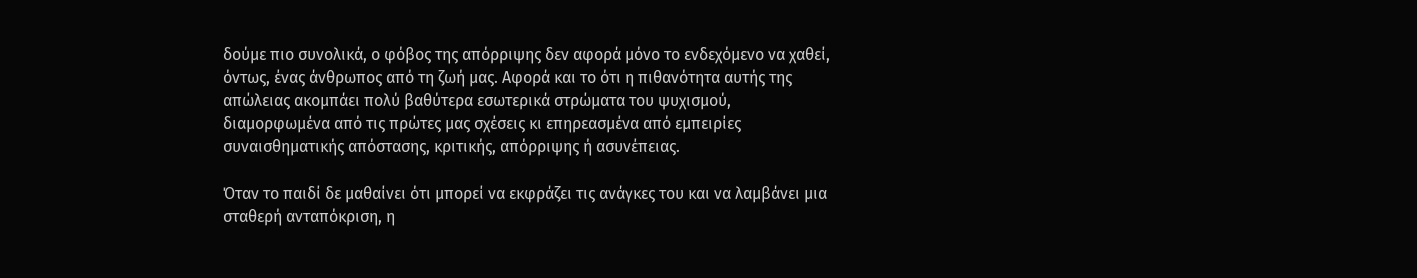δούμε πιο συνολικά, ο φόβος της απόρριψης δεν αφορά μόνο το ενδεχόμενο να χαθεί, όντως, ένας άνθρωπος από τη ζωή μας. Αφορά και το ότι η πιθανότητα αυτής της απώλειας ακομπάει πολύ βαθύτερα εσωτερικά στρώματα του ψυχισμού, διαμορφωμένα από τις πρώτες μας σχέσεις κι επηρεασμένα από εμπειρίες συναισθηματικής απόστασης, κριτικής, απόρριψης ή ασυνέπειας.

Όταν το παιδί δε μαθαίνει ότι μπορεί να εκφράζει τις ανάγκες του και να λαμβάνει μια σταθερή ανταπόκριση, η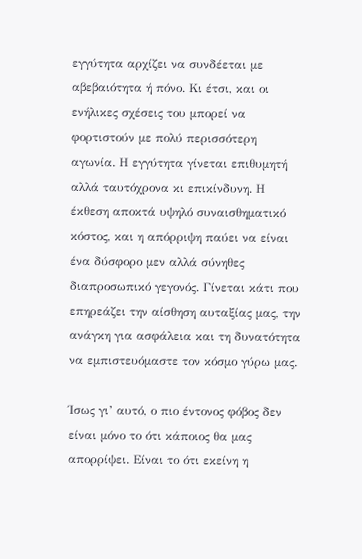εγγύτητα αρχίζει να συνδέεται με αβεβαιότητα ή πόνο. Κι έτσι, και οι ενήλικες σχέσεις του μπορεί να φορτιστούν με πολύ περισσότερη αγωνία. Η εγγύτητα γίνεται επιθυμητή αλλά ταυτόχρονα κι επικίνδυνη. Η έκθεση αποκτά υψηλό συναισθηματικό κόστος, και η απόρριψη παύει να είναι ένα δύσφορο μεν αλλά σύνηθες διαπροσωπικό γεγονός. Γίνεται κάτι που επηρεάζει την αίσθηση αυταξίας μας, την ανάγκη για ασφάλεια και τη δυνατότητα να εμπιστευόμαστε τον κόσμο γύρω μας.

Ίσως γι’ αυτό, ο πιο έντονος φόβος δεν είναι μόνο το ότι κάποιος θα μας απορρίψει. Είναι το ότι εκείνη η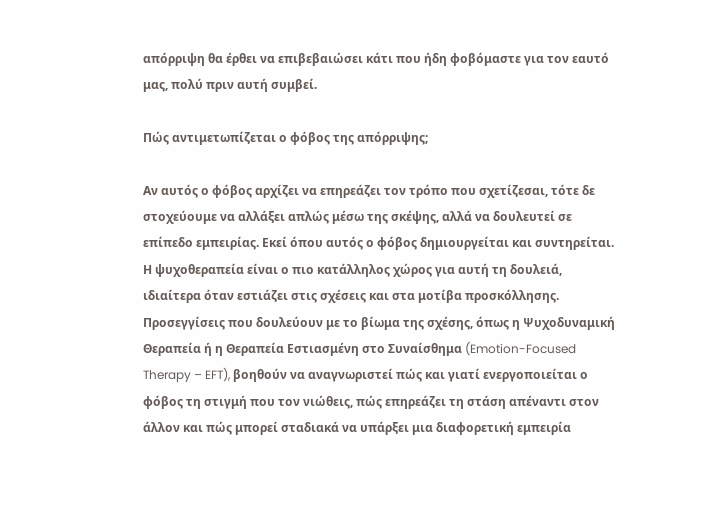απόρριψη θα έρθει να επιβεβαιώσει κάτι που ήδη φοβόμαστε για τον εαυτό μας, πολύ πριν αυτή συμβεί.

Πώς αντιμετωπίζεται ο φόβος της απόρριψης;

Αν αυτός ο φόβος αρχίζει να επηρεάζει τον τρόπο που σχετίζεσαι, τότε δε στοχεύουμε να αλλάξει απλώς μέσω της σκέψης, αλλά να δουλευτεί σε επίπεδο εμπειρίας. Εκεί όπου αυτός ο φόβος δημιουργείται και συντηρείται. Η ψυχοθεραπεία είναι ο πιο κατάλληλος χώρος για αυτή τη δουλειά, ιδιαίτερα όταν εστιάζει στις σχέσεις και στα μοτίβα προσκόλλησης. Προσεγγίσεις που δουλεύουν με το βίωμα της σχέσης, όπως η Ψυχοδυναμική Θεραπεία ή η Θεραπεία Εστιασμένη στο Συναίσθημα (Emotion-Focused Therapy – EFT), βοηθούν να αναγνωριστεί πώς και γιατί ενεργοποιείται ο φόβος τη στιγμή που τον νιώθεις, πώς επηρεάζει τη στάση απέναντι στον άλλον και πώς μπορεί σταδιακά να υπάρξει μια διαφορετική εμπειρία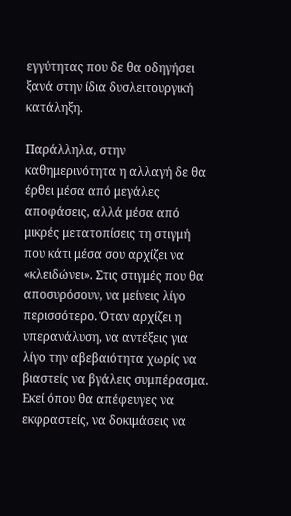εγγύτητας που δε θα οδηγήσει ξανά στην ίδια δυσλειτουργική κατάληξη.

Παράλληλα, στην καθημερινότητα η αλλαγή δε θα έρθει μέσα από μεγάλες αποφάσεις, αλλά μέσα από μικρές μετατοπίσεις τη στιγμή που κάτι μέσα σου αρχίζει να «κλειδώνει». Στις στιγμές που θα αποσυρόσουν, να μείνεις λίγο περισσότερο. Όταν αρχίζει η υπερανάλυση, να αντέξεις για λίγο την αβεβαιότητα χωρίς να βιαστείς να βγάλεις συμπέρασμα. Εκεί όπου θα απέφευγες να εκφραστείς, να δοκιμάσεις να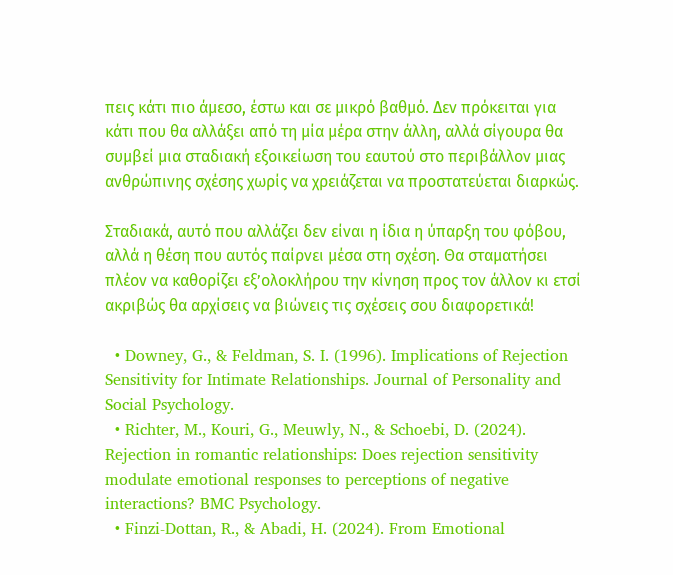πεις κάτι πιο άμεσο, έστω και σε μικρό βαθμό. Δεν πρόκειται για κάτι που θα αλλάξει από τη μία μέρα στην άλλη, αλλά σίγουρα θα συμβεί μια σταδιακή εξοικείωση του εαυτού στο περιβάλλον μιας ανθρώπινης σχέσης χωρίς να χρειάζεται να προστατεύεται διαρκώς.

Σταδιακά, αυτό που αλλάζει δεν είναι η ίδια η ύπαρξη του φόβου, αλλά η θέση που αυτός παίρνει μέσα στη σχέση. Θα σταματήσει πλέον να καθορίζει εξ’ολοκλήρου την κίνηση προς τον άλλον κι ετσί ακριβώς θα αρχίσεις να βιώνεις τις σχέσεις σου διαφορετικά!

  • Downey, G., & Feldman, S. I. (1996). Implications of Rejection Sensitivity for Intimate Relationships. Journal of Personality and Social Psychology.
  • Richter, M., Kouri, G., Meuwly, N., & Schoebi, D. (2024). Rejection in romantic relationships: Does rejection sensitivity modulate emotional responses to perceptions of negative interactions? BMC Psychology.
  • Finzi-Dottan, R., & Abadi, H. (2024). From Emotional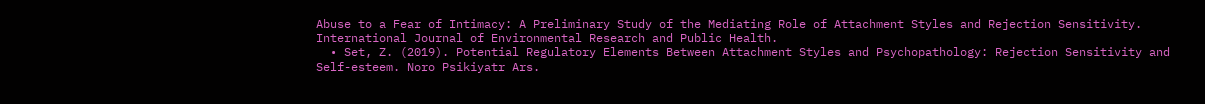Abuse to a Fear of Intimacy: A Preliminary Study of the Mediating Role of Attachment Styles and Rejection Sensitivity. International Journal of Environmental Research and Public Health.
  • Set, Z. (2019). Potential Regulatory Elements Between Attachment Styles and Psychopathology: Rejection Sensitivity and Self-esteem. Noro Psikiyatr Ars.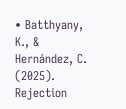• Batthyany, K., & Hernández, C. (2025). Rejection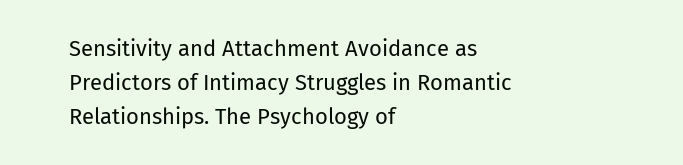Sensitivity and Attachment Avoidance as Predictors of Intimacy Struggles in Romantic Relationships. The Psychology of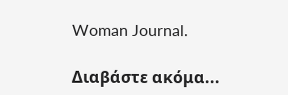Woman Journal.

Διαβάστε ακόμα...